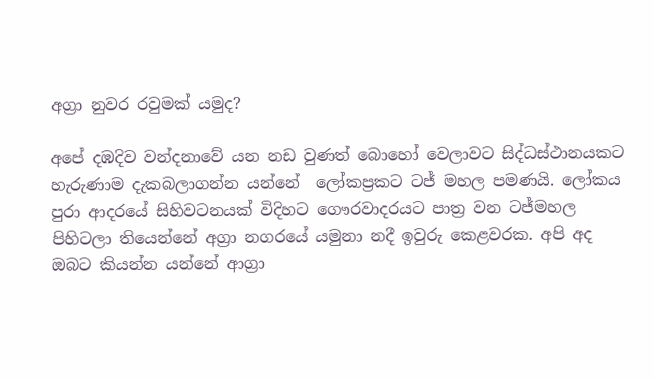අග්‍රා නුවර රවුමක් යමුද?

අපේ දඹදිව වන්දනාවේ යන නඩ වුණත් බොහෝ වෙලාවට සිද්ධස්ථානයකට හැරුණාම දැකබලාගන්න යන්නේ  ලෝකප්‍රකට ටජ් මහල පමණයි. ලෝකය පුරා ආදරයේ සිහිවටනයක් විදිහට ගෞරවාදරයට පාත්‍ර වන ටජ්මහල  පිහිටලා තියෙන්නේ අග්‍රා නගරයේ යමුනා නදී ඉවුරු කෙළවරක. අපි අද ඔබට කියන්න යන්නේ ආග්‍රා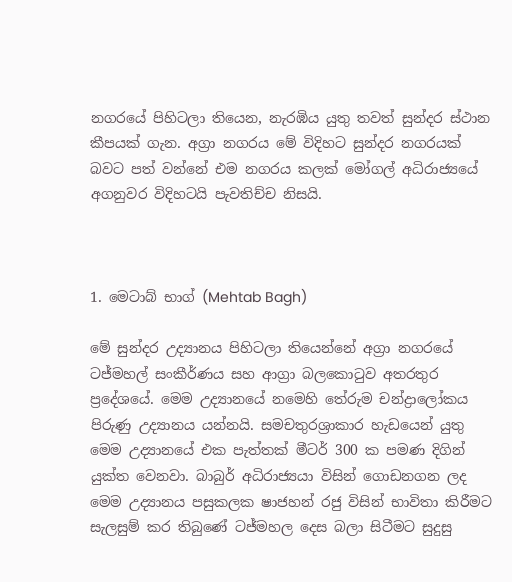නගරයේ පිහිටලා තියෙන, නැරඹිය යුතු තවත් සුන්දර ස්ථාන කීපයක් ගැන. අග්‍රා නගරය මේ විදිහට සුන්දර නගරයක් බවට පත් වන්නේ එම නගරය කලක් මෝගල් අධිරාජ්‍යයේ අගනුවර විදිහටයි පැවතිච්ච නිසයි.



1. මෙටාබ් භාග් (Mehtab Bagh)

මේ සුන්දර උද්‍යානය පිහිටලා තියෙන්නේ අග්‍රා නගරයේ ටජ්මහල් සංකීර්ණය සහ ආග්‍රා බලකොටුව අතරතුර ප්‍රදේශයේ. මෙම උද්‍යානයේ නමෙහි තේරුම චන්ද්‍රාලෝකය පිරුණු උද්‍යානය යන්නයි. සමචතුරශ්‍රාකාර හැඩයෙන් යුතු මෙම උද්‍යානයේ එක පැත්තක් මීටර් 300 ක පමණ දිගින් යුක්ත වෙනවා. බාබුර් අධිරාජ්‍යයා විසින් ගොඩනගන ලද මෙම උද්‍යානය පසුකලක ෂාජහන් රජු විසින් භාවිතා කිරීමට සැලසුම් කර තිබුණේ ටජ්මහල දෙස බලා සිටීමට සුදුසු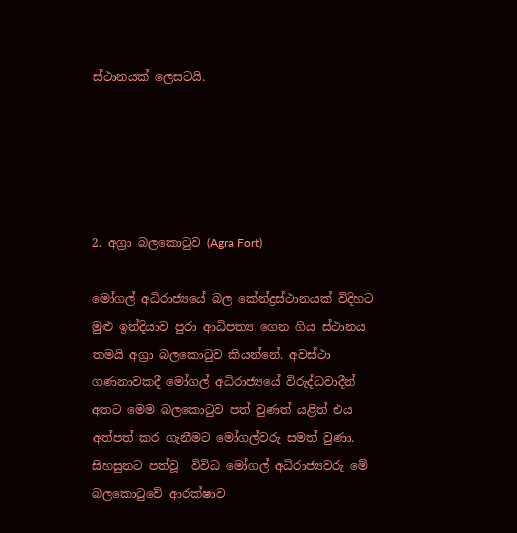ස්ථානයක් ලෙසටයි.





2. අග්‍රා බලකොටුව (Agra Fort)

මෝගල් අධිරාජ්‍යයේ බල කේන්ද්‍රස්ථානයක් විදිහට මුළු ඉන්දියාව පුරා ආධිපත්‍ය ගෙන ගිය ස්ථානය තමයි අග්‍රා බලකොටුව කියන්නේ. අවස්ථා ගණනාවකදී මෝගල් අධිරාජ්‍යයේ විරුද්ධවාදීන් අතට මෙම බලකොටුව පත් වුණත් යළිත් එය අත්පත් කර ගැනීමට මෝගල්වරු සමත් වුණා. සිහසුනට පත්වූ  විවිධ මෝගල් අධිරාජ්‍යවරු මේ බලකොටුවේ ආරක්ෂාව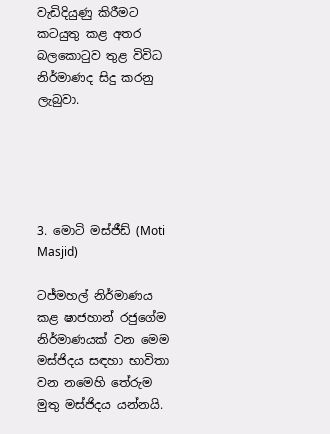වැඩිදියුණු කිරීමට කටයුතු කළ අතර බලකොටුව තුළ විවිධ නිර්මාණද සිදු කරනු ලැබුවා.





3. මොටි මස්ජීඩ් (Moti Masjid)

ටජ්මහල් නිර්මාණය කළ ෂාජහාන් රජුගේම නිර්මාණයක් වන මෙම මස්ජිදය සඳහා භාවිතා වන නමෙහි තේරුම මුතු මස්ජිදය යන්නයි.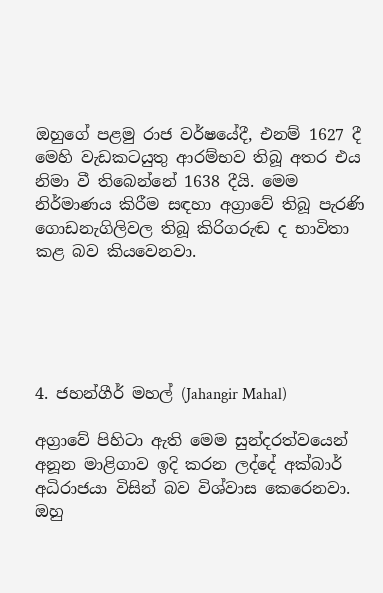ඔහුගේ පළමු රාජ වර්ෂයේදී, එනම් 1627 දී මෙහි වැඩකටයුතු ආරම්භව තිබූ අතර එය නිමා වී තිබෙන්නේ 1638 දීයි. මෙම නිර්මාණය කිරීම සඳහා අග්‍රාවේ තිබූ පැරණි ගොඩනැගිලිවල තිබූ කිරිගරුඬ ද භාවිතා කළ බව කියවෙනවා.





4. ජහන්ගීර් මහල් (Jahangir Mahal)

අග්‍රාවේ පිහිටා ඇති මෙම සුන්දරත්වයෙන් අනූන මාළිගාව ඉදි කරන ලද්දේ අක්බාර් අධිරාජයා විසින් බව විශ්වාස කෙරෙනවා. ඔහු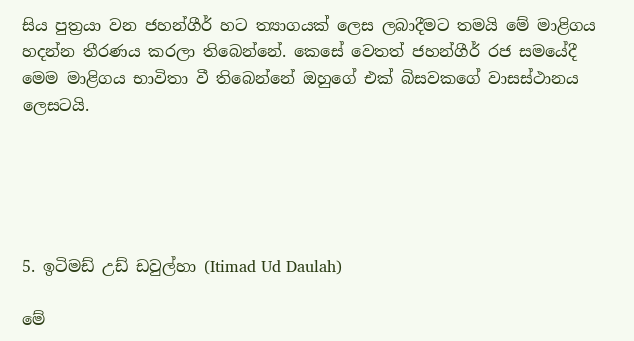සිය පුත්‍රයා වන ජහන්ගීර් හට ත්‍යාගයක් ලෙස ලබාදීමට තමයි මේ මාළිගය හදන්න තීරණය කරලා තිබෙන්නේ. කෙසේ වෙතත් ජහන්ගීර් රජ සමයේදී මෙම මාළිගය භාවිතා වී තිබෙන්නේ ඔහුගේ එක් බිසවකගේ වාසස්ථානය ලෙසටයි.





5. ඉටිමඩ් උඩ් ඩවුල්හා (Itimad Ud Daulah)

මේ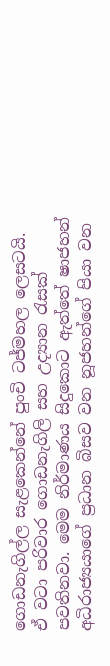ගොඩනැගිල්ල සැළකෙන්නේ පුංචි ටජ්මහල ලෙසටයි. ඒ වටා පරිවාර ගොඩනැගිලි සහ උද්‍යාන රැසක් පවතිනවා. මෙම නිර්මාණය සිදුකොට ඇත්තේ ෂාජහන් අධිරාජ්‍යයාගේ ප්‍රධාන බිසව වන නූජහන්ගේ පියා වන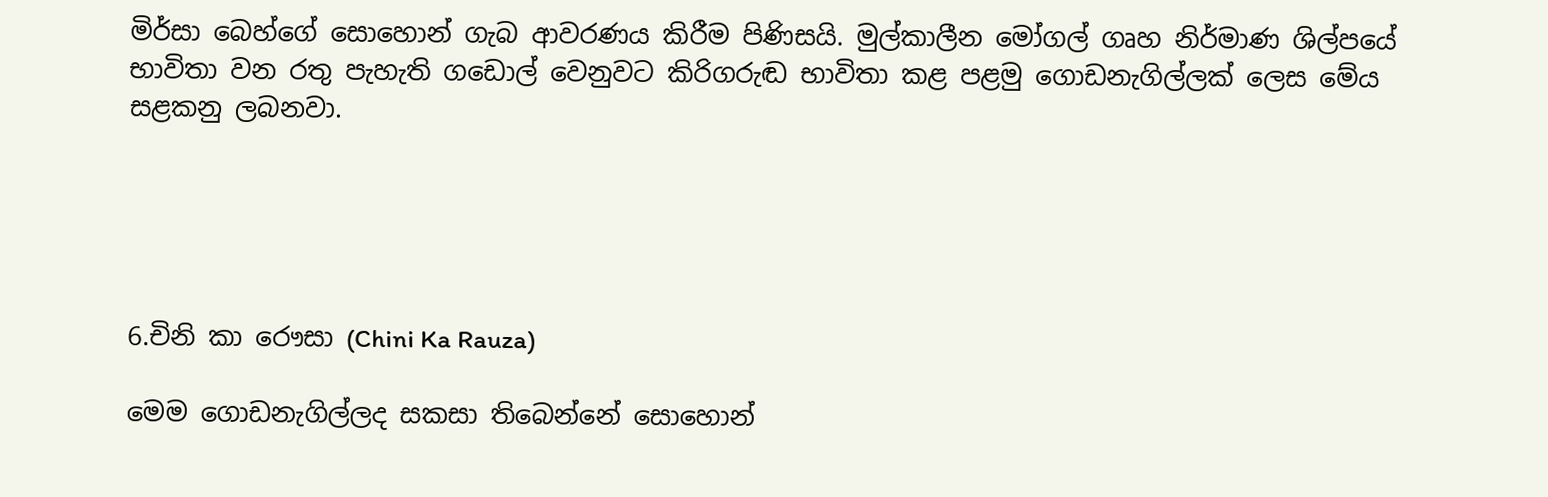මිර්සා බෙහ්ගේ සොහොන් ගැබ ආවරණය කිරීම පිණිසයි. මුල්කාලීන මෝගල් ගෘහ නිර්මාණ ශිල්පයේ භාවිතා වන රතු පැහැති ගඩොල් වෙනුවට කිරිගරුඬ භාවිතා කළ පළමු ගොඩනැගිල්ලක් ලෙස මේය සළකනු ලබනවා.





6.චිනි කා රෞසා (Chini Ka Rauza)

මෙම ගොඩනැගිල්ලද සකසා තිබෙන්නේ සොහොන්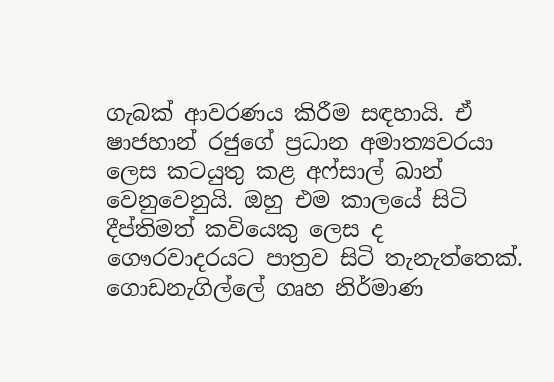ගැබක් ආවරණය කිරීම සඳහායි. ඒ ෂාජහාන් රජුගේ ප්‍රධාන අමාත්‍යවරයා ලෙස කටයුතු කළ අෆ්සාල් ඛාන් වෙනුවෙනුයි. ඔහු එම කාලයේ සිටි දීප්තිමත් කවියෙකු ලෙස ද ගෞරවාදරයට පාත්‍රව සිටි තැනැත්තෙක්. ගොඩනැගිල්ලේ ගෘහ නිර්මාණ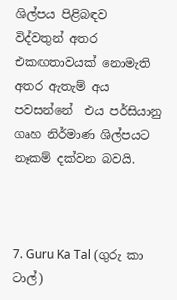ශිල්පය පිළිබඳව  විද්වතුන් අතර එකඟතාවයක් නොමැති අතර ඇතැම් අය පවසන්නේ  එය පර්සියානු ගෘහ නිර්මාණ ශිල්පයට නෑකම් දක්වන බවයි.



7. Guru Ka Tal (ගුරු කා ටාල්)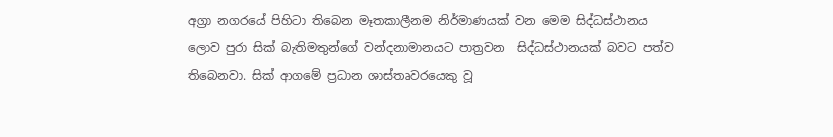අග්‍රා නගරයේ පිහිටා තිබෙන මෑතකාලීනම නිර්මාණයක් වන මෙම සිද්ධස්ථානය ලොව පුරා සික් බැතිමතුන්ගේ වන්දනාමානයට පාත්‍රවන  සිද්ධස්ථානයක් බවට පත්ව තිබෙනවා. සික් ආගමේ ප්‍රධාන ශාස්තෘවරයෙකු වූ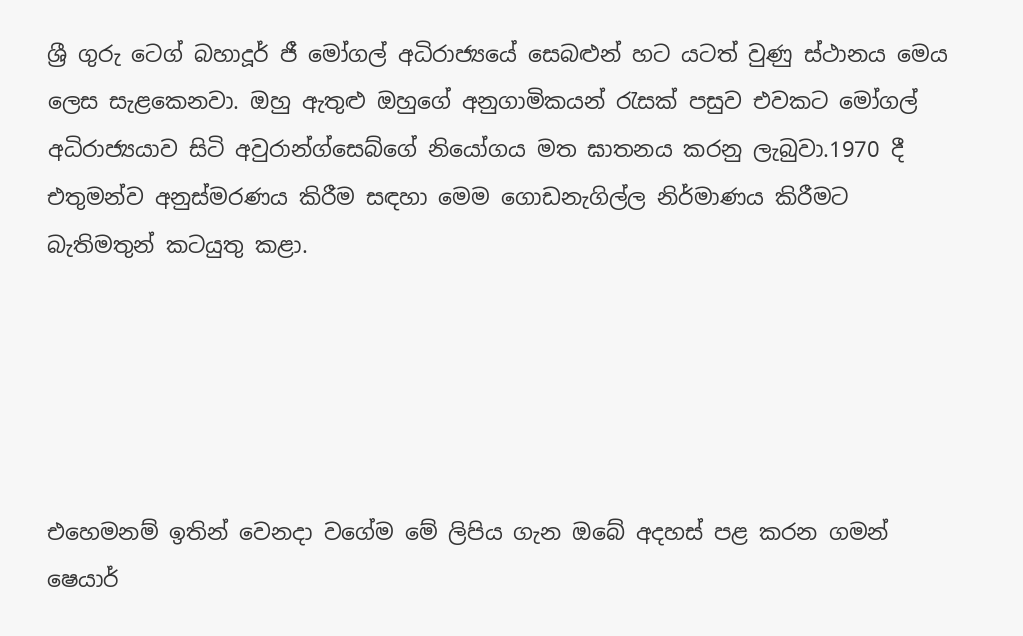ශ්‍රී ගුරු ටෙග් බහාදූර් ජී මෝගල් අධිරාජ්‍යයේ සෙබළුන් හට යටත් වුණු ස්ථානය මෙය ලෙස සැළකෙනවා. ඔහු ඇතුළු ඔහුගේ අනුගාමිකයන් රැසක් පසුව එවකට මෝගල් අධිරාජ්‍යයාව සිටි අවුරාන්ග්සෙබ්ගේ නියෝගය මත ඝාතනය කරනු ලැබුවා.1970 දී එතුමන්ව අනුස්මරණය කිරීම සඳහා මෙම ගොඩනැගිල්ල නිර්මාණය කිරීමට බැතිමතුන් කටයුතු කළා.





එහෙමනම් ඉතින් වෙනදා වගේම මේ ලිපිය ගැන ඔබේ අදහස් පළ කරන ගමන් ෂෙයාර්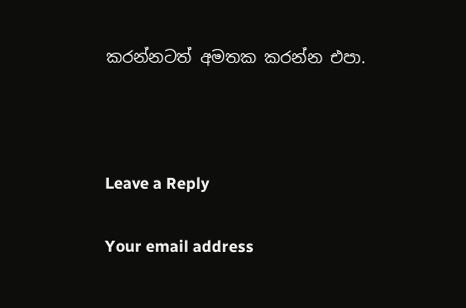කරන්නටත් අමතක කරන්න එපා.



Leave a Reply

Your email address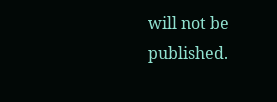will not be published.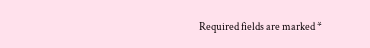Required fields are marked *